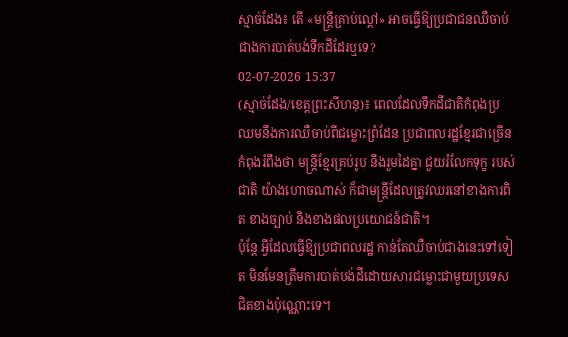ស្មាច់ដែង៖ តើ «មន្ត្រីគ្រាប់ល្ពៅ» អាចធ្វើឱ្យប្រជាជនឈឺចាប់ជាងការបាត់បង់ទឹកដីដែរឬទេ?
02-07-2026 15:37
(ស្មាច់ដែង/ខេត្តព្រះសីហនុ)៖ ពេលដែលទឹកដីជាតិកំពុងប្រឈមនឹងការឈឺចាប់ពីជម្លោះព្រំដែន ប្រជាពលរដ្ឋខ្មែរជាច្រើន កំពុងរំពឹងថា មន្ត្រីខ្មែរគ្រប់រូប នឹងរួមដៃគ្នា ជួយរំលែកទុក្ខ របស់ជាតិ យ៉ាងហោចណាស់ ក៏ជាមន្ត្រីដែលត្រូវឈរនៅខាងការពិត ខាងច្បាប់ និងខាងផលប្រយោជន៍ជាតិ។
ប៉ុន្តែ អ្វីដែលធ្វើឱ្យប្រជាពលរដ្ឋ កាន់តែឈឺចាប់ជាងនេះទៅទៀត មិនមែនត្រឹមការបាត់បង់ដីដោយសារជម្លោះជាមួយប្រទេសជិតខាងប៉ុណ្ណោះទេ។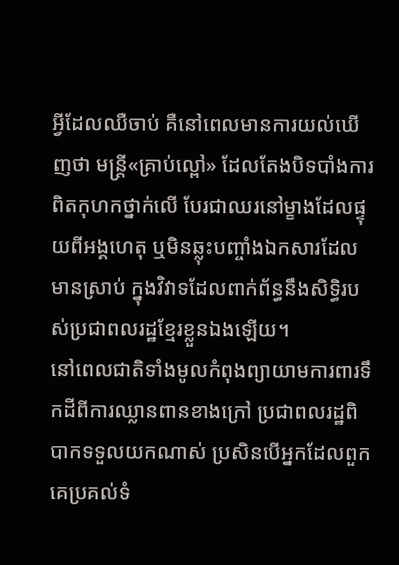អ្វីដែលឈឺចាប់ គឺនៅពេលមានការយល់ឃើញថា មន្ត្រី«គ្រាប់ល្ពៅ» ដែលតែងបិទបាំងការពិតកុហកថ្នាក់លើ បែរជាឈរនៅម្ខាងដែលផ្ទុយពីអង្គហេតុ ឬមិនឆ្លុះបញ្ចាំងឯកសារដែលមានស្រាប់ ក្នុងវិវាទដែលពាក់ព័ន្ធនឹងសិទ្ធិរបស់ប្រជាពលរដ្ឋខ្មែរខ្លួនឯងឡើយ។
នៅពេលជាតិទាំងមូលកំពុងព្យាយាមការពារទឹកដីពីការឈ្លានពានខាងក្រៅ ប្រជាពលរដ្ឋពិបាកទទួលយកណាស់ ប្រសិនបើអ្នកដែលពួកគេប្រគល់ទំ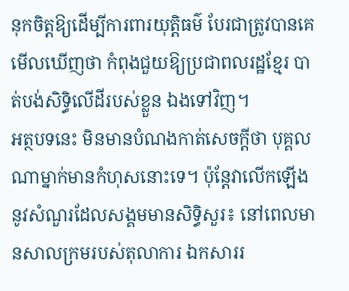នុកចិត្តឱ្យដើម្បីការពារយុត្តិធម៌ បែរជាត្រូវបានគេមើលឃើញថា កំពុងជួយឱ្យប្រជាពលរដ្ឋខ្មែរ បាត់បង់សិទ្ធិលើដីរបស់ខ្លួន ឯងទៅវិញ។
អត្ថបទនេះ មិនមានបំណងកាត់សេចក្តីថា បុគ្គលណាម្នាក់មានកំហុសនោះទេ។ ប៉ុន្តែវាលើកឡើងនូវសំណួរដែលសង្គមមានសិទ្ធិសួរ៖ នៅពេលមានសាលក្រមរបស់តុលាការ ឯកសាររ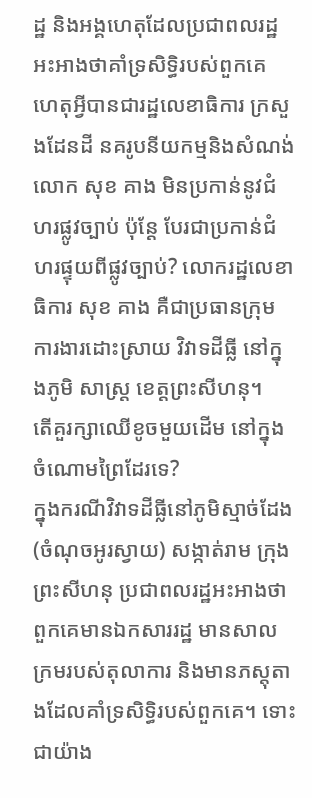ដ្ឋ និងអង្គហេតុដែលប្រជាពលរដ្ឋអះអាងថាគាំទ្រសិទ្ធិរបស់ពួកគេ ហេតុអ្វីបានជារដ្ឋលេខាធិការ ក្រសួងដែនដី នគរូបនីយកម្មនិងសំណង់ លោក សុខ គាង មិនប្រកាន់នូវជំហរផ្លូវច្បាប់ ប៉ុន្តែ បែរជាប្រកាន់ជំហរផ្ទុយពីផ្លូវច្បាប់? លោករដ្ឋលេខាធិការ សុខ គាង គឺជាប្រធានក្រុម ការងារដោះស្រាយ វិវាទដីធ្លី នៅក្នុងភូមិ សាស្ត្រ ខេត្តព្រះសីហនុ។
តើគួរក្សាឈើខូចមួយដើម នៅក្នុងចំណោមព្រៃដែរទេ?
ក្នុងករណីវិវាទដីធ្លីនៅភូមិស្មាច់ដែង (ចំណុចអូរស្វាយ) សង្កាត់រាម ក្រុងព្រះសីហនុ ប្រជាពលរដ្ឋអះអាងថា ពួកគេមានឯកសាររដ្ឋ មានសាលក្រមរបស់តុលាការ និងមានភស្តុតាងដែលគាំទ្រសិទ្ធិរបស់ពួកគេ។ ទោះជាយ៉ាង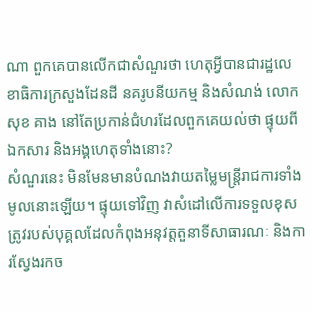ណា ពួកគេបានលើកជាសំណួរថា ហេតុអ្វីបានជារដ្ឋលេខាធិការក្រសួងដែនដី នគរូបនីយកម្ម និងសំណង់ លោក សុខ គាង នៅតែប្រកាន់ជំហរដែលពួកគេយល់ថា ផ្ទុយពីឯកសារ និងអង្គហេតុទាំងនោះ?
សំណួរនេះ មិនមែនមានបំណងវាយតម្លៃមន្ត្រីរាជការទាំងមូលនោះឡើយ។ ផ្ទុយទៅវិញ វាសំដៅលើការទទួលខុសត្រូវរបស់បុគ្គលដែលកំពុងអនុវត្តតួនាទីសាធារណៈ និងការស្វែងរកច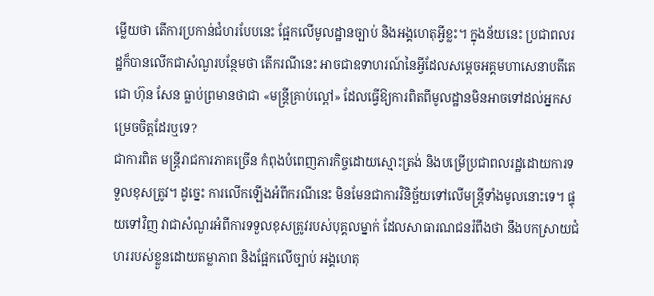ម្លើយថា តើការប្រកាន់ជំហរបែបនេះ ផ្អែកលើមូលដ្ឋានច្បាប់ និងអង្គហេតុអ្វីខ្លះ។ ក្នុងន័យនេះ ប្រជាពលរដ្ឋក៏បានលើកជាសំណួរបន្ថែមថា តើករណីនេះ អាចជាឧទាហរណ៍នៃអ្វីដែលសម្តេចអគ្គមហាសេនាបតីតេជោ ហ៊ុន សែន ធ្លាប់ព្រមានថាជា «មន្ត្រីគ្រាប់ល្ពៅ» ដែលធ្វើឱ្យការពិតពីមូលដ្ឋានមិនអាចទៅដល់អ្នកសម្រេចចិត្តដែរឬទេ?
ជាការពិត មន្ត្រីរាជការភាគច្រើន កំពុងបំពេញភារកិច្ចដោយស្មោះត្រង់ និងបម្រើប្រជាពលរដ្ឋដោយការទទួលខុសត្រូវ។ ដូច្នេះ ការលើកឡើងអំពីករណីនេះ មិនមែនជាការវិនិច្ឆ័យទៅលើមន្ត្រីទាំងមូលនោះទេ។ ផ្ទុយទៅវិញ វាជាសំណួរអំពីការទទួលខុសត្រូវរបស់បុគ្គលម្នាក់ ដែលសាធារណជនរំពឹងថា នឹងបកស្រាយជំហររបស់ខ្លួនដោយតម្លាភាព និងផ្អែកលើច្បាប់ អង្គហេតុ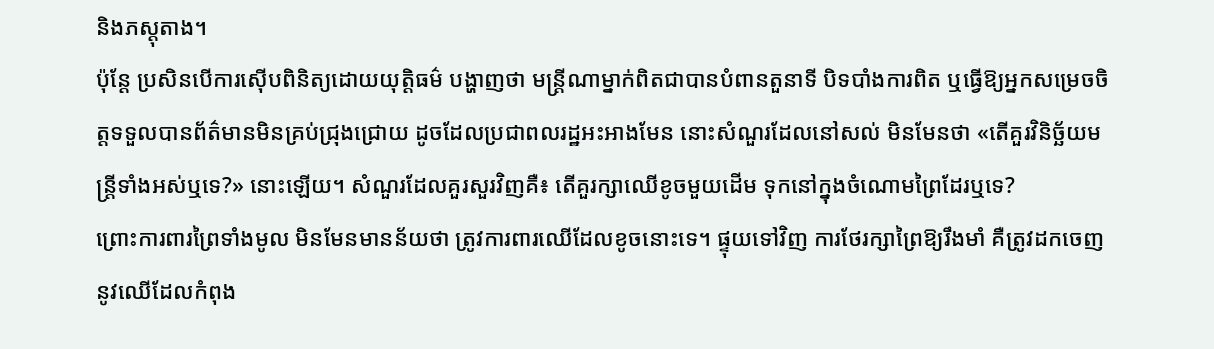និងភស្តុតាង។
ប៉ុន្តែ ប្រសិនបើការស៊ើបពិនិត្យដោយយុត្តិធម៌ បង្ហាញថា មន្ត្រីណាម្នាក់ពិតជាបានបំពានតួនាទី បិទបាំងការពិត ឬធ្វើឱ្យអ្នកសម្រេចចិត្តទទួលបានព័ត៌មានមិនគ្រប់ជ្រុងជ្រោយ ដូចដែលប្រជាពលរដ្ឋអះអាងមែន នោះសំណួរដែលនៅសល់ មិនមែនថា «តើគួរវិនិច្ឆ័យមន្ត្រីទាំងអស់ឬទេ?» នោះឡើយ។ សំណួរដែលគួរសួរវិញគឺ៖ តើគួរក្សាឈើខូចមួយដើម ទុកនៅក្នុងចំណោមព្រៃដែរឬទេ?
ព្រោះការពារព្រៃទាំងមូល មិនមែនមានន័យថា ត្រូវការពារឈើដែលខូចនោះទេ។ ផ្ទុយទៅវិញ ការថែរក្សាព្រៃឱ្យរឹងមាំ គឺត្រូវដកចេញនូវឈើដែលកំពុង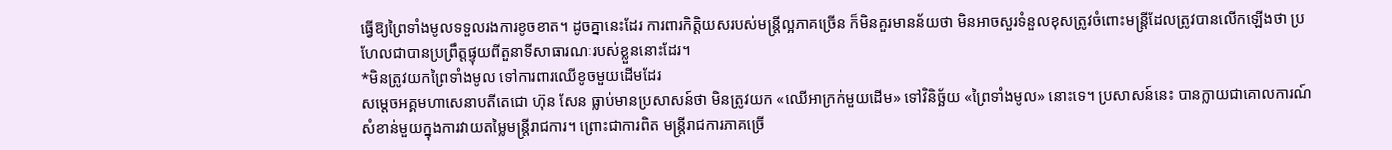ធ្វើឱ្យព្រៃទាំងមូលទទួលរងការខូចខាត។ ដូចគ្នានេះដែរ ការពារកិត្តិយសរបស់មន្ត្រីល្អភាគច្រើន ក៏មិនគួរមានន័យថា មិនអាចសួរទំនួលខុសត្រូវចំពោះមន្ត្រីដែលត្រូវបានលើកឡើងថា ប្រហែលជាបានប្រព្រឹត្តផ្ទុយពីតួនាទីសាធារណៈរបស់ខ្លួននោះដែរ។
*មិនត្រូវយកព្រៃទាំងមូល ទៅការពារឈើខូចមួយដើមដែរ
សម្តេចអគ្គមហាសេនាបតីតេជោ ហ៊ុន សែន ធ្លាប់មានប្រសាសន៍ថា មិនត្រូវយក «ឈើអាក្រក់មួយដើម» ទៅវិនិច្ឆ័យ «ព្រៃទាំងមូល» នោះទេ។ ប្រសាសន៍នេះ បានក្លាយជាគោលការណ៍សំខាន់មួយក្នុងការវាយតម្លៃមន្ត្រីរាជការ។ ព្រោះជាការពិត មន្ត្រីរាជការភាគច្រើ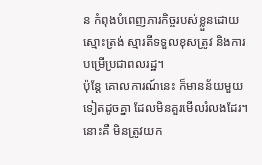ន កំពុងបំពេញភារកិច្ចរបស់ខ្លួនដោយស្មោះត្រង់ ស្មារតីទទួលខុសត្រូវ និងការបម្រើប្រជាពលរដ្ឋ។
ប៉ុន្តែ គោលការណ៍នេះ ក៏មានន័យមួយទៀតដូចគ្នា ដែលមិនគួរមើលរំលងដែរ។ នោះគឺ មិនត្រូវយក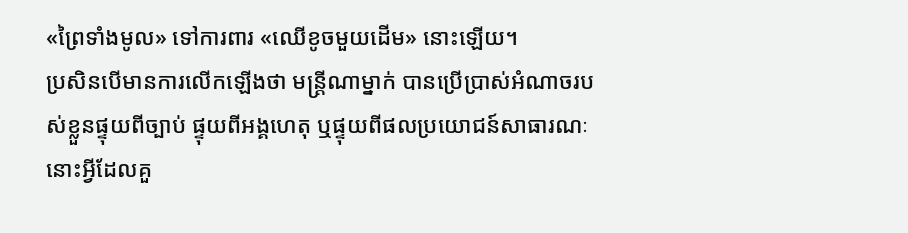«ព្រៃទាំងមូល» ទៅការពារ «ឈើខូចមួយដើម» នោះឡើយ។
ប្រសិនបើមានការលើកឡើងថា មន្ត្រីណាម្នាក់ បានប្រើប្រាស់អំណាចរបស់ខ្លួនផ្ទុយពីច្បាប់ ផ្ទុយពីអង្គហេតុ ឬផ្ទុយពីផលប្រយោជន៍សាធារណៈ នោះអ្វីដែលគួ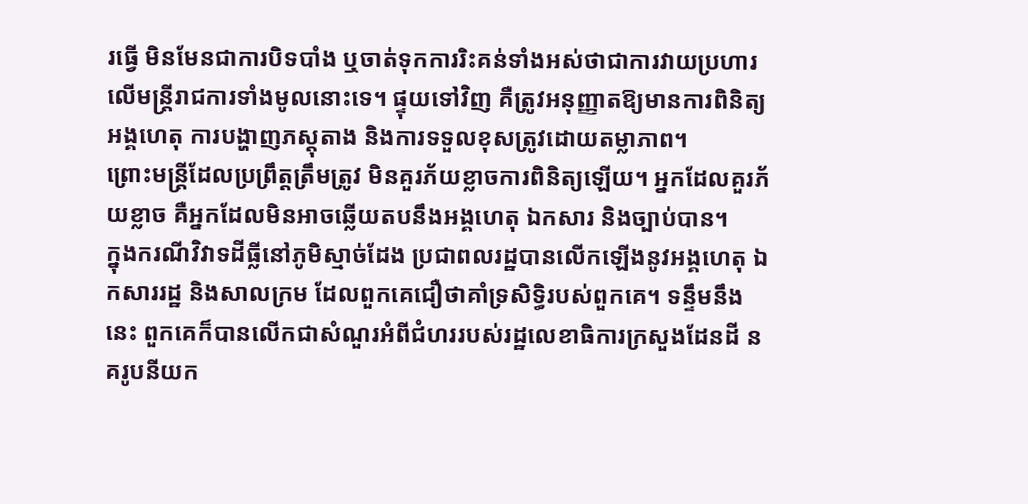រធ្វើ មិនមែនជាការបិទបាំង ឬចាត់ទុកការរិះគន់ទាំងអស់ថាជាការវាយប្រហារលើមន្ត្រីរាជការទាំងមូលនោះទេ។ ផ្ទុយទៅវិញ គឺត្រូវអនុញ្ញាតឱ្យមានការពិនិត្យអង្គហេតុ ការបង្ហាញភស្តុតាង និងការទទួលខុសត្រូវដោយតម្លាភាព។
ព្រោះមន្ត្រីដែលប្រព្រឹត្តត្រឹមត្រូវ មិនគួរភ័យខ្លាចការពិនិត្យឡើយ។ អ្នកដែលគួរភ័យខ្លាច គឺអ្នកដែលមិនអាចឆ្លើយតបនឹងអង្គហេតុ ឯកសារ និងច្បាប់បាន។
ក្នុងករណីវិវាទដីធ្លីនៅភូមិស្មាច់ដែង ប្រជាពលរដ្ឋបានលើកឡើងនូវអង្គហេតុ ឯកសាររដ្ឋ និងសាលក្រម ដែលពួកគេជឿថាគាំទ្រសិទ្ធិរបស់ពួកគេ។ ទន្ទឹមនឹងនេះ ពួកគេក៏បានលើកជាសំណួរអំពីជំហររបស់រដ្ឋលេខាធិការក្រសួងដែនដី នគរូបនីយក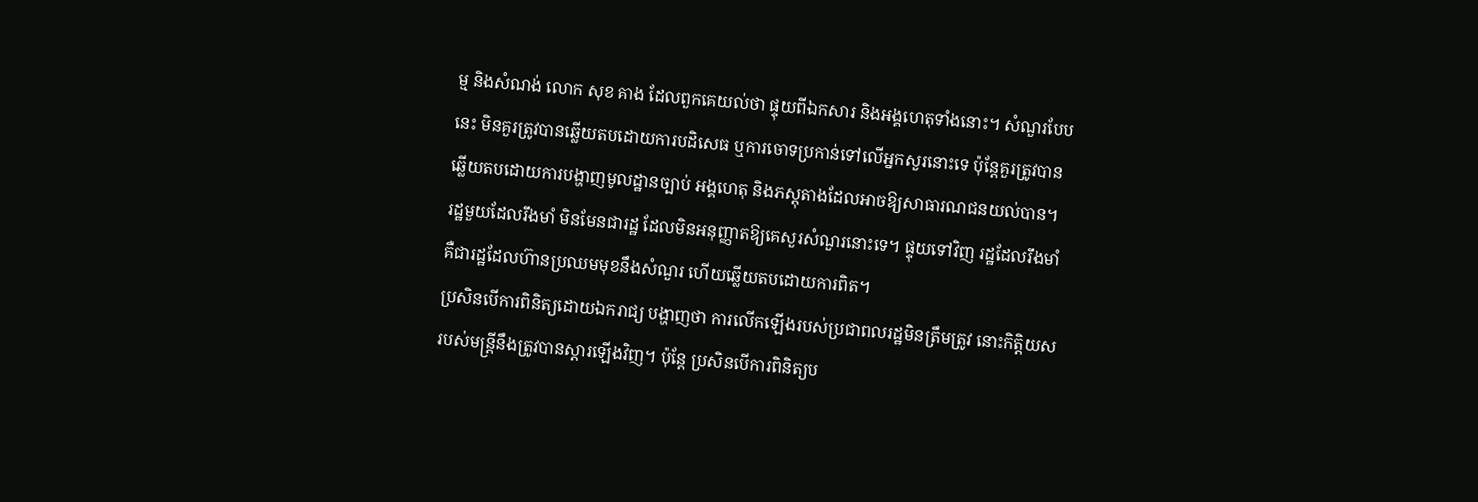ម្ម និងសំណង់ លោក សុខ គាង ដែលពួកគេយល់ថា ផ្ទុយពីឯកសារ និងអង្គហេតុទាំងនោះ។ សំណួរបែបនេះ មិនគួរត្រូវបានឆ្លើយតបដោយការបដិសេធ ឬការចោទប្រកាន់ទៅលើអ្នកសួរនោះទេ ប៉ុន្តែគួរត្រូវបានឆ្លើយតបដោយការបង្ហាញមូលដ្ឋានច្បាប់ អង្គហេតុ និងភស្តុតាងដែលអាចឱ្យសាធារណជនយល់បាន។
រដ្ឋមួយដែលរឹងមាំ មិនមែនជារដ្ឋ ដែលមិនអនុញ្ញាតឱ្យគេសួរសំណួរនោះទេ។ ផ្ទុយទៅវិញ រដ្ឋដែលរឹងមាំ គឺជារដ្ឋដែលហ៊ានប្រឈមមុខនឹងសំណួរ ហើយឆ្លើយតបដោយការពិត។
ប្រសិនបើការពិនិត្យដោយឯករាជ្យ បង្ហាញថា ការលើកឡើងរបស់ប្រជាពលរដ្ឋមិនត្រឹមត្រូវ នោះកិត្តិយសរបស់មន្ត្រីនឹងត្រូវបានស្ដារឡើងវិញ។ ប៉ុន្តែ ប្រសិនបើការពិនិត្យប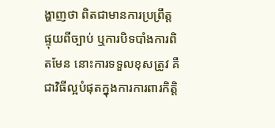ង្ហាញថា ពិតជាមានការប្រព្រឹត្តផ្ទុយពីច្បាប់ ឬការបិទបាំងការពិតមែន នោះការទទួលខុសត្រូវ គឺជាវិធីល្អបំផុតក្នុងការការពារកិត្តិ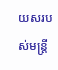យសរបស់មន្ត្រី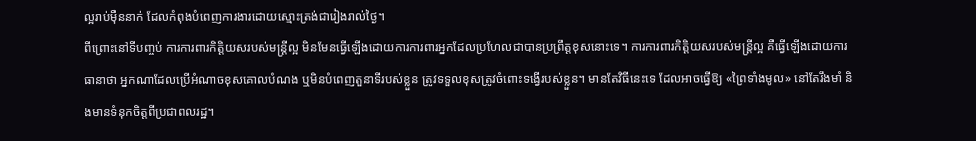ល្អរាប់ម៉ឺននាក់ ដែលកំពុងបំពេញការងារដោយស្មោះត្រង់ជារៀងរាល់ថ្ងៃ។
ពីព្រោះនៅទីបញ្ចប់ ការការពារកិត្តិយសរបស់មន្ត្រីល្អ មិនមែនធ្វើឡើងដោយការការពារអ្នកដែលប្រហែលជាបានប្រព្រឹត្តខុសនោះទេ។ ការការពារកិត្តិយសរបស់មន្ត្រីល្អ គឺធ្វើឡើងដោយការធានាថា អ្នកណាដែលប្រើអំណាចខុសគោលបំណង ឬមិនបំពេញតួនាទីរបស់ខ្លួន ត្រូវទទួលខុសត្រូវចំពោះទង្វើរបស់ខ្លួន។ មានតែវិធីនេះទេ ដែលអាចធ្វើឱ្យ «ព្រៃទាំងមូល» នៅតែរឹងមាំ និងមានទំនុកចិត្តពីប្រជាពលរដ្ឋ។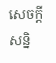សេចក្តីសន្និ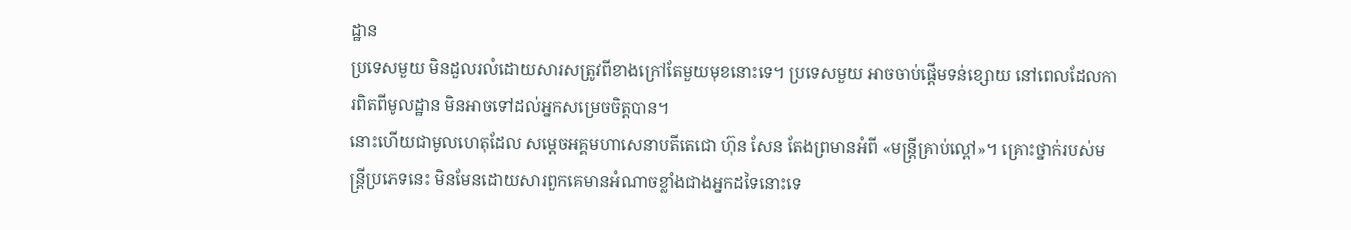ដ្ឋាន
ប្រទេសមួយ មិនដួលរលំដោយសារសត្រូវពីខាងក្រៅតែមួយមុខនោះទេ។ ប្រទេសមួយ អាចចាប់ផ្តើមទន់ខ្សោយ នៅពេលដែលការពិតពីមូលដ្ឋាន មិនអាចទៅដល់អ្នកសម្រេចចិត្តបាន។
នោះហើយជាមូលហេតុដែល សម្តេចអគ្គមហាសេនាបតីតេជោ ហ៊ុន សែន តែងព្រមានអំពី «មន្ត្រីគ្រាប់ល្ពៅ»។ គ្រោះថ្នាក់របស់មន្ត្រីប្រភេទនេះ មិនមែនដោយសារពួកគេមានអំណាចខ្លាំងជាងអ្នកដទៃនោះទេ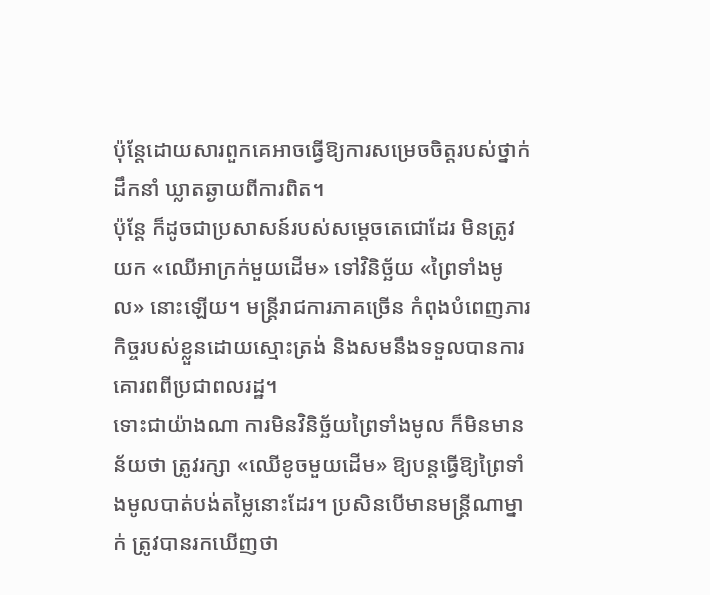ប៉ុន្តែដោយសារពួកគេអាចធ្វើឱ្យការសម្រេចចិត្តរបស់ថ្នាក់ដឹកនាំ ឃ្លាតឆ្ងាយពីការពិត។
ប៉ុន្តែ ក៏ដូចជាប្រសាសន៍របស់សម្តេចតេជោដែរ មិនត្រូវយក «ឈើអាក្រក់មួយដើម» ទៅវិនិច្ឆ័យ «ព្រៃទាំងមូល» នោះឡើយ។ មន្ត្រីរាជការភាគច្រើន កំពុងបំពេញភារកិច្ចរបស់ខ្លួនដោយស្មោះត្រង់ និងសមនឹងទទួលបានការគោរពពីប្រជាពលរដ្ឋ។
ទោះជាយ៉ាងណា ការមិនវិនិច្ឆ័យព្រៃទាំងមូល ក៏មិនមានន័យថា ត្រូវរក្សា «ឈើខូចមួយដើម» ឱ្យបន្តធ្វើឱ្យព្រៃទាំងមូលបាត់បង់តម្លៃនោះដែរ។ ប្រសិនបើមានមន្ត្រីណាម្នាក់ ត្រូវបានរកឃើញថា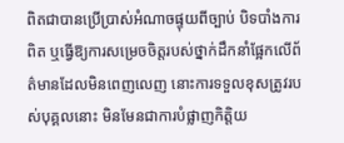ពិតជាបានប្រើប្រាស់អំណាចផ្ទុយពីច្បាប់ បិទបាំងការពិត ឬធ្វើឱ្យការសម្រេចចិត្តរបស់ថ្នាក់ដឹកនាំផ្អែកលើព័ត៌មានដែលមិនពេញលេញ នោះការទទួលខុសត្រូវរបស់បុគ្គលនោះ មិនមែនជាការបំផ្លាញកិត្តិយ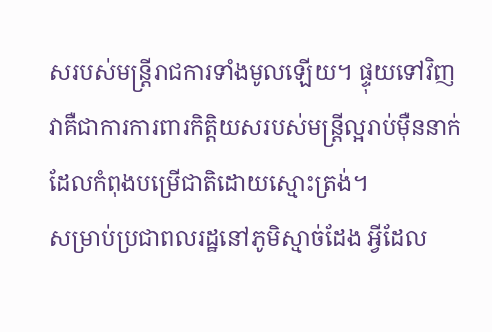សរបស់មន្ត្រីរាជការទាំងមូលឡើយ។ ផ្ទុយទៅវិញ វាគឺជាការការពារកិត្តិយសរបស់មន្ត្រីល្អរាប់ម៉ឺននាក់ ដែលកំពុងបម្រើជាតិដោយស្មោះត្រង់។
សម្រាប់ប្រជាពលរដ្ឋនៅភូមិស្មាច់ដែង អ្វីដែល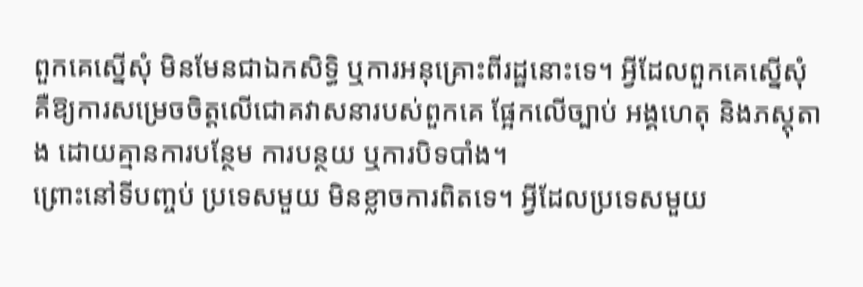ពួកគេស្នើសុំ មិនមែនជាឯកសិទ្ធិ ឬការអនុគ្រោះពីរដ្ឋនោះទេ។ អ្វីដែលពួកគេស្នើសុំ គឺឱ្យការសម្រេចចិត្តលើជោគវាសនារបស់ពួកគេ ផ្អែកលើច្បាប់ អង្គហេតុ និងភស្តុតាង ដោយគ្មានការបន្ថែម ការបន្ថយ ឬការបិទបាំង។
ព្រោះនៅទីបញ្ចប់ ប្រទេសមួយ មិនខ្លាចការពិតទេ។ អ្វីដែលប្រទេសមួយ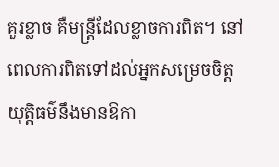គួរខ្លាច គឺមន្ត្រីដែលខ្លាចការពិត។ នៅពេលការពិតទៅដល់អ្នកសម្រេចចិត្ត យុត្តិធម៌នឹងមានឱកា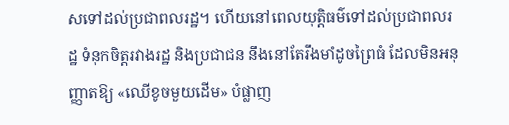សទៅដល់ប្រជាពលរដ្ឋ។ ហើយនៅពេលយុត្តិធម៌ទៅដល់ប្រជាពលរដ្ឋ ទំនុកចិត្តរវាងរដ្ឋ និងប្រជាជន នឹងនៅតែរឹងមាំដូចព្រៃធំ ដែលមិនអនុញ្ញាតឱ្យ «ឈើខូចមួយដើម» បំផ្លាញ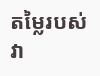តម្លៃរបស់វា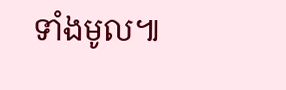ទាំងមូល៕